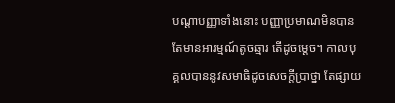បណ្តាបញ្ញាទាំងនោះ បញ្ញាប្រមាណមិនបាន តែមានអារម្មណ៍តូចឆ្មារ តើដូចម្តេច។ កាលបុគ្គលបាននូវសមាធិដូចសេចក្តីប្រាថ្នា តែផ្សាយ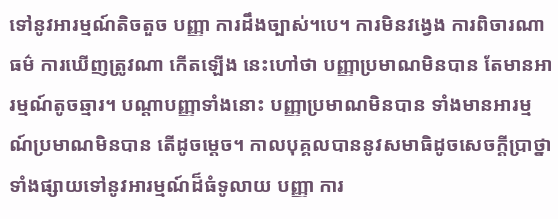ទៅនូវអារម្មណ៍តិចតួច បញ្ញា ការដឹងច្បាស់។បេ។ ការមិនវង្វេង ការពិចារណាធម៌ ការឃើញត្រូវណា កើតឡើង នេះហៅថា បញ្ញាប្រមាណមិនបាន តែមានអារម្មណ៍តូចឆ្មារ។ បណ្តាបញ្ញាទាំងនោះ បញ្ញាប្រមាណមិនបាន ទាំងមានអារម្មណ៍ប្រមាណមិនបាន តើដូចម្តេច។ កាលបុគ្គលបាននូវសមាធិដូចសេចក្តីប្រាថ្នា ទាំងផ្សាយទៅនូវអារម្មណ៍ដ៏ធំទូលាយ បញ្ញា ការ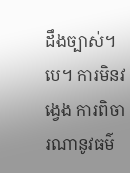ដឹងច្បាស់។បេ។ ការមិនវង្វេង ការពិចារណានូវធម៌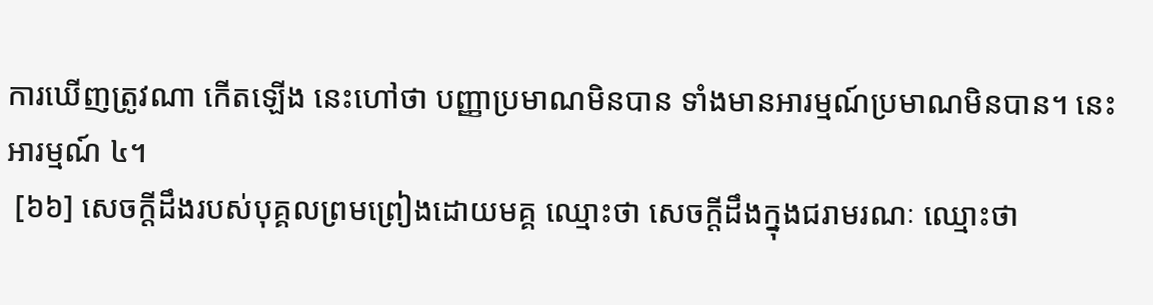ការឃើញត្រូវណា កើតឡើង នេះហៅថា បញ្ញាប្រមាណមិនបាន ទាំងមានអារម្មណ៍ប្រមាណមិនបាន។ នេះ អារម្មណ៍ ៤។
 [៦៦] សេចក្តីដឹងរបស់បុគ្គលព្រមព្រៀងដោយមគ្គ ឈ្មោះថា សេចក្តីដឹងក្នុងជរាមរណៈ ឈ្មោះថា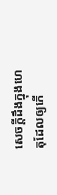សេចក្តីដឹងក្នុងហេតុដែលឲ្យកើ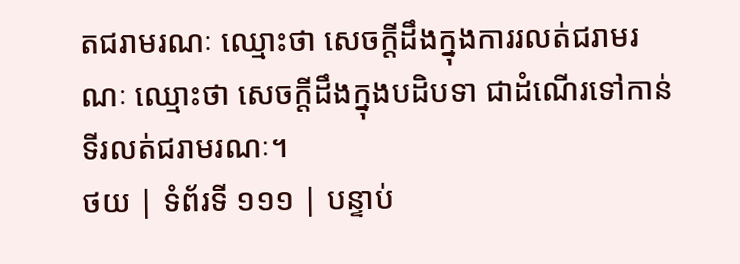តជរាមរណៈ ឈ្មោះថា សេចក្តីដឹងក្នុងការរលត់ជរាមរណៈ ឈ្មោះថា សេចក្តីដឹងក្នុងបដិបទា ជាដំណើរទៅកាន់ទីរលត់ជរាមរណៈ។
ថយ | ទំព័រទី ១១១ | បន្ទាប់